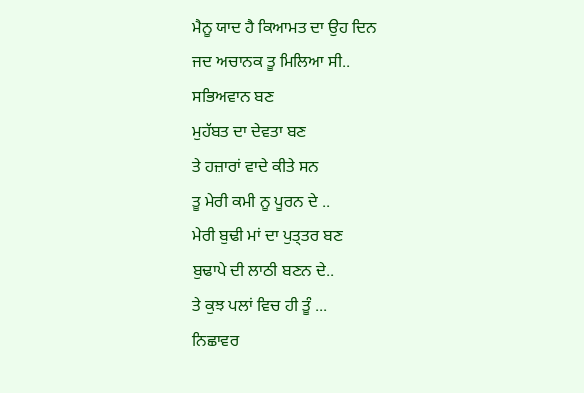ਮੈਨੂ ਯਾਦ ਹੈ ਕਿਆਮਤ ਦਾ ਉਹ ਦਿਨ
ਜਦ ਅਚਾਨਕ ਤੂ ਮਿਲਿਆ ਸੀ..
ਸਭਿਅਵਾਨ ਬਣ
ਮੁਹੱਬਤ ਦਾ ਦੇਵਤਾ ਬਣ
ਤੇ ਹਜ਼ਾਰਾਂ ਵਾਦੇ ਕੀਤੇ ਸਨ
ਤੂ ਮੇਰੀ ਕਮੀ ਨੂ ਪੂਰਨ ਦੇ ..
ਮੇਰੀ ਬੁਢੀ ਮਾਂ ਦਾ ਪੁਤ੍ਤਰ ਬਣ
ਬੁਢਾਪੇ ਦੀ ਲਾਠੀ ਬਣਨ ਦੇ..
ਤੇ ਕੁਝ ਪਲਾਂ ਵਿਚ ਹੀ ਤੂੰ ...
ਨਿਛਾਵਰ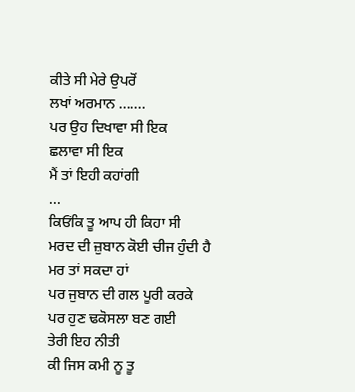ਕੀਤੇ ਸੀ ਮੇਰੇ ਉਪਰੋਂ
ਲਖਾਂ ਅਰਮਾਨ .......
ਪਰ ਉਹ ਦਿਖਾਵਾ ਸੀ ਇਕ
ਛਲਾਵਾ ਸੀ ਇਕ
ਮੈਂ ਤਾਂ ਇਹੀ ਕਹਾਂਗੀ
...
ਕਿਓਂਕਿ ਤੂ ਆਪ ਹੀ ਕਿਹਾ ਸੀ
ਮਰਦ ਦੀ ਜ਼ੁਬਾਨ ਕੋਈ ਚੀਜ ਹੁੰਦੀ ਹੈ
ਮਰ ਤਾਂ ਸਕਦਾ ਹਾਂ
ਪਰ ਜੁਬਾਨ ਦੀ ਗਲ ਪੂਰੀ ਕਰਕੇ
ਪਰ ਹੁਣ ਢਕੋਸਲਾ ਬਣ ਗਈ
ਤੇਰੀ ਇਹ ਨੀਤੀ
ਕੀ ਜਿਸ ਕਮੀ ਨੂ ਤੂ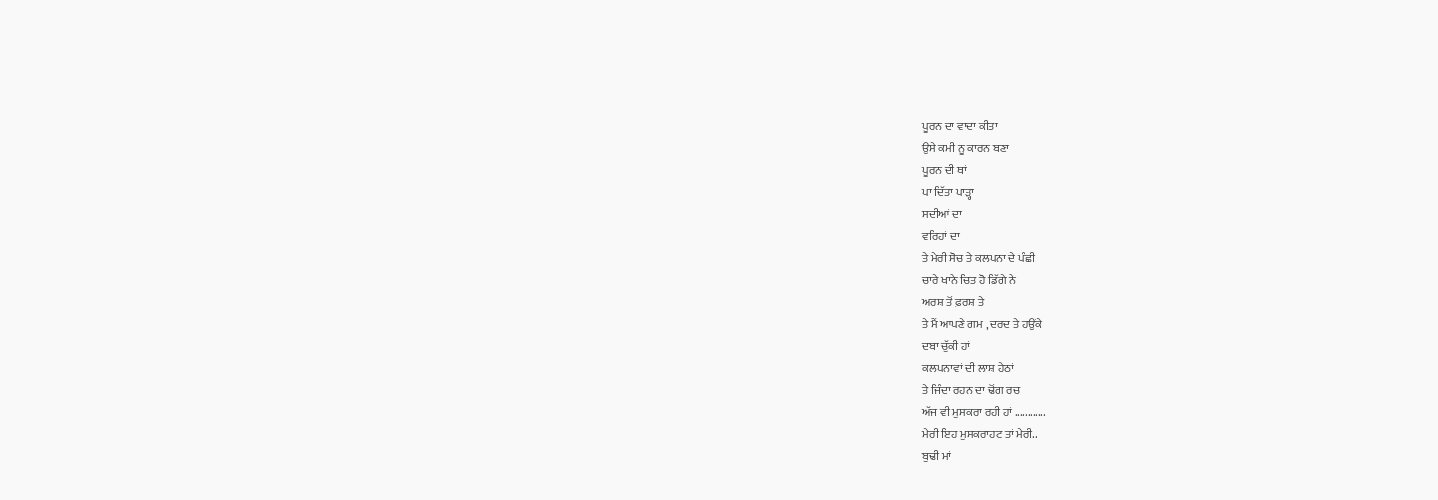ਪੂਰਨ ਦਾ ਵਾਦਾ ਕੀਤਾ
ਉਸੇ ਕਮੀ ਨੂ ਕਾਰਨ ਬਣਾ
ਪੂਰਨ ਦੀ ਥਾਂ
ਪਾ ਦਿੱਤਾ ਪਾੜ੍ਹਾ
ਸਦੀਆਂ ਦਾ
ਵਰਿਹਾਂ ਦਾ
ਤੇ ਮੇਰੀ ਸੋਚ ਤੇ ਕਲਪਨਾ ਦੇ ਪੰਛੀ
ਚਾਰੇ ਖਾਨੇ ਚਿਤ ਹੋ ਡਿੱਗੇ ਨੇ
ਅਰਸ਼ ਤੋਂ ਫ਼ਰਸ਼ ਤੇ
ਤੇ ਮੈਂ ਆਪਣੇ ਗਮ , ਦਰਦ ਤੇ ਹਉਂਕੇ
ਦਬਾ ਚੁੱਕੀ ਹਾਂ
ਕਲਪਨਾਵਾਂ ਦੀ ਲਾਸ਼ ਹੇਠਾਂ
ਤੇ ਜਿੰਦਾ ਰਹਨ ਦਾ ਢੋਂਗ ਰਚ
ਅੱਜ ਵੀ ਮੁਸਕਰਾ ਰਹੀ ਹਾਂ ............
ਮੇਰੀ ਇਹ ਮੁਸਕਰਾਹਟ ਤਾਂ ਮੇਰੀ..
ਬੁਢੀ ਮਾਂ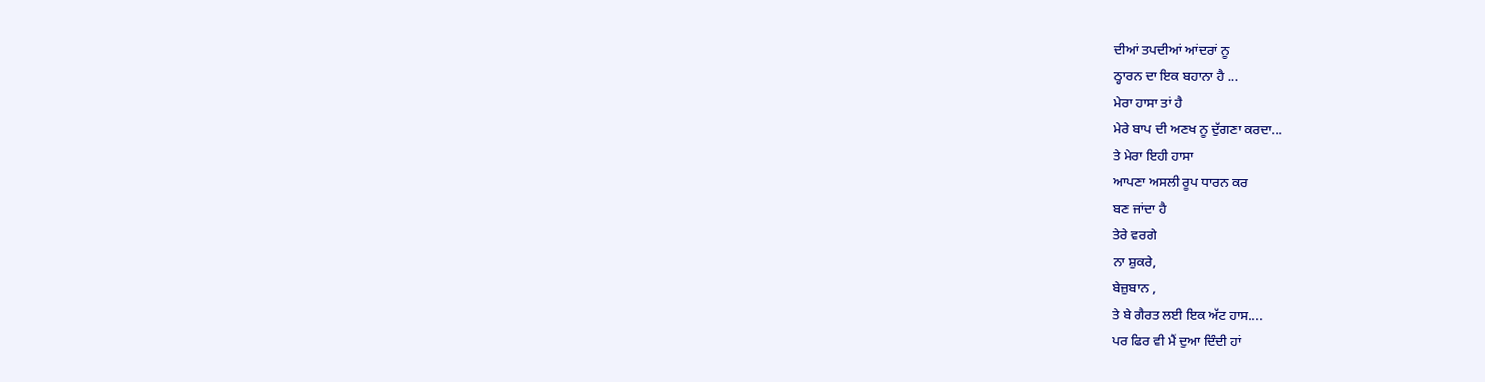ਦੀਆਂ ਤਪਦੀਆਂ ਆਂਦਰਾਂ ਨੂ
ਠ੍ਹਾਰਨ ਦਾ ਇਕ ਬਹਾਨਾ ਹੈ ...
ਮੇਰਾ ਹਾਸਾ ਤਾਂ ਹੈ
ਮੇਰੇ ਬਾਪ ਦੀ ਅਣਖ ਨੂ ਦੁੱਗਣਾ ਕਰਦਾ...
ਤੇ ਮੇਰਾ ਇਹੀ ਹਾਸਾ
ਆਪਣਾ ਅਸਲੀ ਰੂਪ ਧਾਰਨ ਕਰ
ਬਣ ਜਾਂਦਾ ਹੈ
ਤੇਰੇ ਵਰਗੇ
ਨਾ ਸ਼ੁਕਰੇ,
ਬੇਜ਼ੁਬਾਨ ,
ਤੇ ਬੇ ਗੈਰਤ ਲਈ ਇਕ ਅੱਟ ਹਾਸ....
ਪਰ ਫਿਰ ਵੀ ਮੈਂ ਦੁਆ ਦਿੰਦੀ ਹਾਂ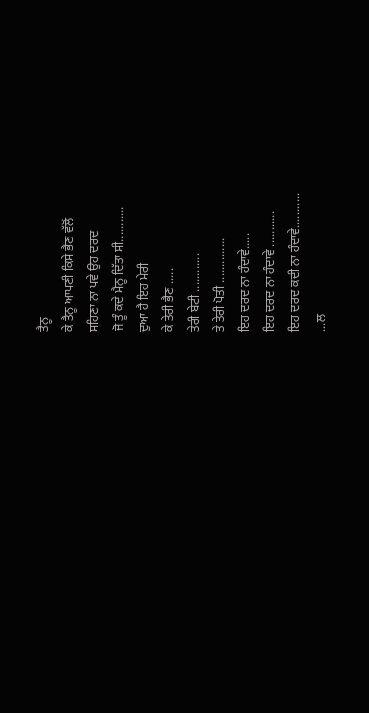ਤੈਨੂ
ਕੇ ਤੈਨੂ ਆਪਣੀ ਕਿਸੇ ਭੈਣ ਵੱਲੋਂ
ਸਹਿਣਾ ਨਾ ਪਵੇ ਉਹ ਦਰਦ
ਜੋ ਤੂੰ ਕਦੇ ਮੈਨੂ ਦਿੱਤਾ ਸੀ...........
ਦੁਆ ਹੈ ਇਹ ਮੇਰੀ
ਕੇ ਤੇਰੀ ਭੈਣ .....
ਤੇਰੀ ਬੇਟੀ ............
ਤੇ ਤੇਰੀ ਪੋਤੀ ..............
ਇਹ ਦਰਦ ਨਾ ਹੰਦਾਵੇ.....
ਇਹ ਦਰਦ ਨਾ ਹੰਦਾਵੇ ...........
ਇਹ ਦਰਦ ਕਦੀ ਨਾ ਹੰਦਾਵੇ...........
...ਲ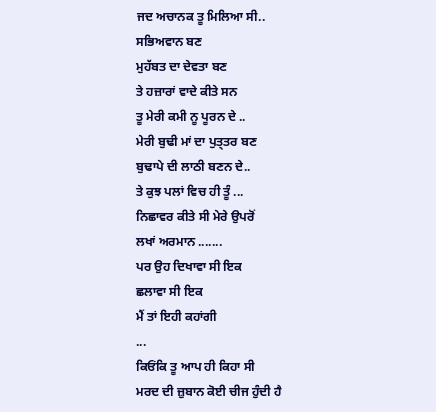ਜਦ ਅਚਾਨਕ ਤੂ ਮਿਲਿਆ ਸੀ..
ਸਭਿਅਵਾਨ ਬਣ
ਮੁਹੱਬਤ ਦਾ ਦੇਵਤਾ ਬਣ
ਤੇ ਹਜ਼ਾਰਾਂ ਵਾਦੇ ਕੀਤੇ ਸਨ
ਤੂ ਮੇਰੀ ਕਮੀ ਨੂ ਪੂਰਨ ਦੇ ..
ਮੇਰੀ ਬੁਢੀ ਮਾਂ ਦਾ ਪੁਤ੍ਤਰ ਬਣ
ਬੁਢਾਪੇ ਦੀ ਲਾਠੀ ਬਣਨ ਦੇ..
ਤੇ ਕੁਝ ਪਲਾਂ ਵਿਚ ਹੀ ਤੂੰ ...
ਨਿਛਾਵਰ ਕੀਤੇ ਸੀ ਮੇਰੇ ਉਪਰੋਂ
ਲਖਾਂ ਅਰਮਾਨ .......
ਪਰ ਉਹ ਦਿਖਾਵਾ ਸੀ ਇਕ
ਛਲਾਵਾ ਸੀ ਇਕ
ਮੈਂ ਤਾਂ ਇਹੀ ਕਹਾਂਗੀ
...
ਕਿਓਂਕਿ ਤੂ ਆਪ ਹੀ ਕਿਹਾ ਸੀ
ਮਰਦ ਦੀ ਜ਼ੁਬਾਨ ਕੋਈ ਚੀਜ ਹੁੰਦੀ ਹੈ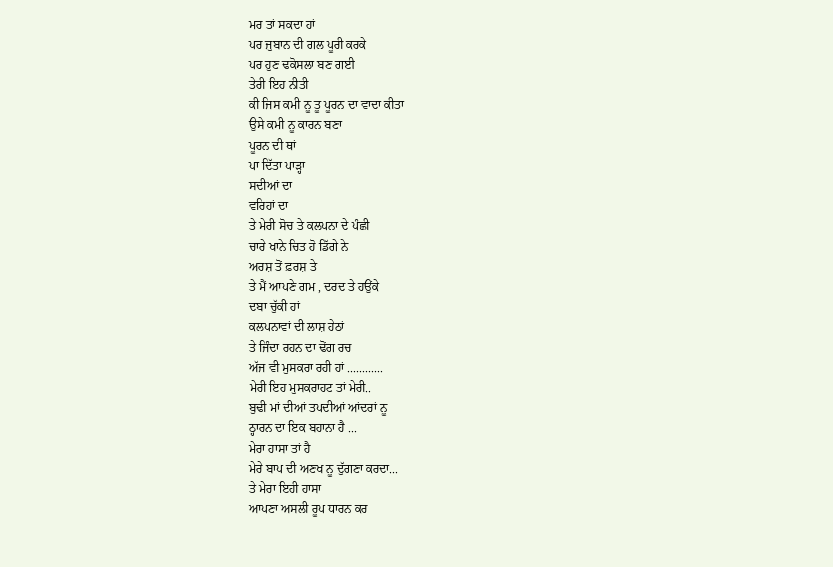ਮਰ ਤਾਂ ਸਕਦਾ ਹਾਂ
ਪਰ ਜੁਬਾਨ ਦੀ ਗਲ ਪੂਰੀ ਕਰਕੇ
ਪਰ ਹੁਣ ਢਕੋਸਲਾ ਬਣ ਗਈ
ਤੇਰੀ ਇਹ ਨੀਤੀ
ਕੀ ਜਿਸ ਕਮੀ ਨੂ ਤੂ ਪੂਰਨ ਦਾ ਵਾਦਾ ਕੀਤਾ
ਉਸੇ ਕਮੀ ਨੂ ਕਾਰਨ ਬਣਾ
ਪੂਰਨ ਦੀ ਥਾਂ
ਪਾ ਦਿੱਤਾ ਪਾੜ੍ਹਾ
ਸਦੀਆਂ ਦਾ
ਵਰਿਹਾਂ ਦਾ
ਤੇ ਮੇਰੀ ਸੋਚ ਤੇ ਕਲਪਨਾ ਦੇ ਪੰਛੀ
ਚਾਰੇ ਖਾਨੇ ਚਿਤ ਹੋ ਡਿੱਗੇ ਨੇ
ਅਰਸ਼ ਤੋਂ ਫ਼ਰਸ਼ ਤੇ
ਤੇ ਮੈਂ ਆਪਣੇ ਗਮ , ਦਰਦ ਤੇ ਹਉਂਕੇ
ਦਬਾ ਚੁੱਕੀ ਹਾਂ
ਕਲਪਨਾਵਾਂ ਦੀ ਲਾਸ਼ ਹੇਠਾਂ
ਤੇ ਜਿੰਦਾ ਰਹਨ ਦਾ ਢੋਂਗ ਰਚ
ਅੱਜ ਵੀ ਮੁਸਕਰਾ ਰਹੀ ਹਾਂ ............
ਮੇਰੀ ਇਹ ਮੁਸਕਰਾਹਟ ਤਾਂ ਮੇਰੀ..
ਬੁਢੀ ਮਾਂ ਦੀਆਂ ਤਪਦੀਆਂ ਆਂਦਰਾਂ ਨੂ
ਠ੍ਹਾਰਨ ਦਾ ਇਕ ਬਹਾਨਾ ਹੈ ...
ਮੇਰਾ ਹਾਸਾ ਤਾਂ ਹੈ
ਮੇਰੇ ਬਾਪ ਦੀ ਅਣਖ ਨੂ ਦੁੱਗਣਾ ਕਰਦਾ...
ਤੇ ਮੇਰਾ ਇਹੀ ਹਾਸਾ
ਆਪਣਾ ਅਸਲੀ ਰੂਪ ਧਾਰਨ ਕਰ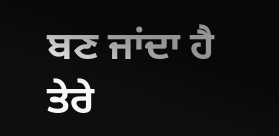ਬਣ ਜਾਂਦਾ ਹੈ
ਤੇਰੇ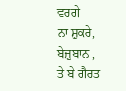ਵਰਗੇ
ਨਾ ਸ਼ੁਕਰੇ,
ਬੇਜ਼ੁਬਾਨ ,
ਤੇ ਬੇ ਗੈਰਤ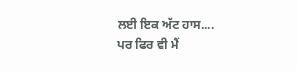ਲਈ ਇਕ ਅੱਟ ਹਾਸ....
ਪਰ ਫਿਰ ਵੀ ਮੈਂ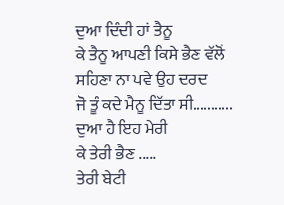ਦੁਆ ਦਿੰਦੀ ਹਾਂ ਤੈਨੂ
ਕੇ ਤੈਨੂ ਆਪਣੀ ਕਿਸੇ ਭੈਣ ਵੱਲੋਂ
ਸਹਿਣਾ ਨਾ ਪਵੇ ਉਹ ਦਰਦ
ਜੋ ਤੂੰ ਕਦੇ ਮੈਨੂ ਦਿੱਤਾ ਸੀ...........
ਦੁਆ ਹੈ ਇਹ ਮੇਰੀ
ਕੇ ਤੇਰੀ ਭੈਣ .....
ਤੇਰੀ ਬੇਟੀ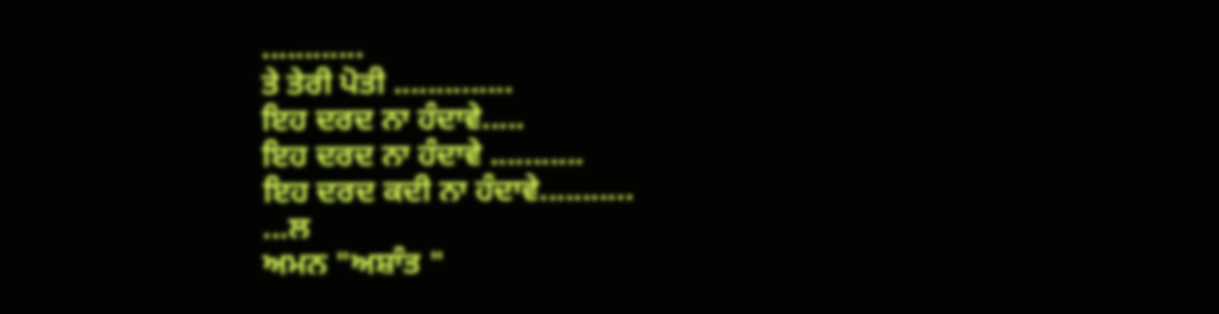............
ਤੇ ਤੇਰੀ ਪੋਤੀ ..............
ਇਹ ਦਰਦ ਨਾ ਹੰਦਾਵੇ.....
ਇਹ ਦਰਦ ਨਾ ਹੰਦਾਵੇ ...........
ਇਹ ਦਰਦ ਕਦੀ ਨਾ ਹੰਦਾਵੇ...........
...ਲ
ਅਮਨ "ਅਸ਼ਾੰਤ "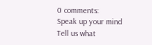0 comments:
Speak up your mind
Tell us what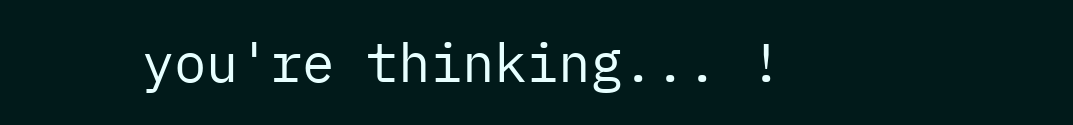you're thinking... !